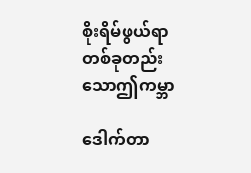စိုးရိမ်ဖွယ်ရာတစ်ခုတည်းသောဤကမ္ဘာ

ဒေါက်တာ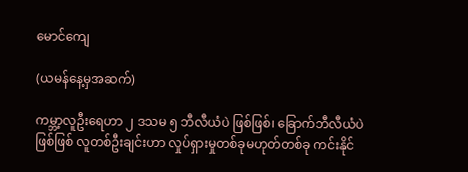မောင်ကျေ

(ယမန်နေ့မှအဆက်)

ကမ္ဘာ့လူဦးရေဟာ ၂ ဒသမ ၅ ဘီလီယံပဲ ဖြစ်ဖြစ်၊ ခြောက်ဘီလီယံပဲဖြစ်ဖြစ် လူတစ်ဦးချင်းဟာ လှုပ်ရှားမှုတစ်ခုမဟုတ်တစ်ခု ကင်းနိုင်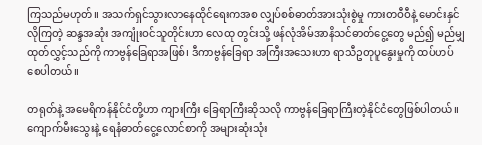ကြသည်မဟုတ်။ အသက်ရှင်သွားလာနေထိုင်ရေးကအစ လျှပ်စစ်ဓာတ်အားသုံးစွဲမှု ကားတဝီဝီနဲ့ မောင်းနှင် လိုကြတဲ့ ဆန္ဒအဆုံး အကျုံးဝင်သူတိုင်းဟာ လေထု တွင်းသို့ ဖန်လုံအိမ်အာနိသင်ဓာတ်ငွေ့တွေ မည်၍ မည်မျှ ထုတ်လွှင့်သည်ကို ကာဗွန်ခြေရာအဖြစ်၊ ဒီကာဗွန်ခြေရာ အကြီးအသေးဟာ ရာသီဥတုပူနွေးမှုကို ထပ်ဟပ်စေပါတယ်။

တရုတ်နဲ့ အမေရိကန်နိုင်ငံတို့ဟာ ကျားကြီး ခြေရာကြီးဆိုသလို ကာဗွန်ခြေရာကြီးတဲ့နိုင်ငံတွေဖြစ်ပါတယ်။ ကျောက်မီးသွေးနဲ့ ရေနံဓာတ်ငွေ့လောင်စာကို အများဆုံးသုံး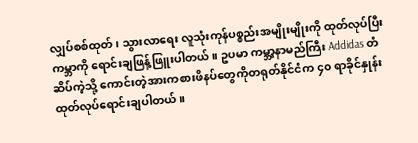လျှပ်စစ်ထုတ်၊ သွားလာရေး လူသုံးကုန်ပစ္စည်းအမျိုးမျိုးကို ထုတ်လုပ်ပြီး ကမ္ဘာကို ရောင်းချဖြန့်ဖြူးပါတယ်။ ဥပမာ ကမ္ဘာ့နာမည်ကြီး Addidas တံဆိပ်ကဲ့သို့ ကောင်းတဲ့အားကစားဖိနပ်တွေကိုတရုတ်နိုင်ငံက ၄၀ ရာခိုင်နှုန်း ထုတ်လုပ်ရောင်းချပါတယ်။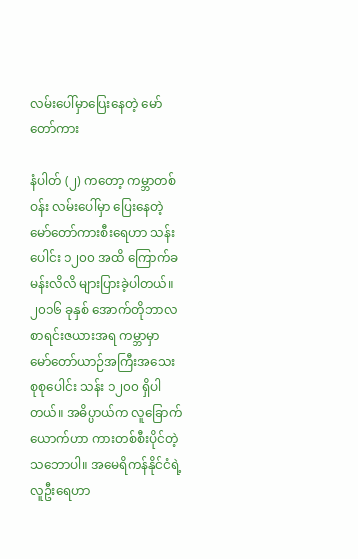လမ်းပေါ်မှာပြေးနေတဲ့ မော်တော်ကား

နံပါတ် (၂) ကတော့ ကမ္ဘာတစ်ဝန်း လမ်းပေါ်မှာ ပြေးနေတဲ့ မော်တော်ကားစီးရေဟာ သန်းပေါင်း ၁၂၀၀ အထိ ကြောက်ခမန်းလိလိ များပြားခဲ့ပါတယ်။ ၂၀၁၆ ခုနှစ် အောက်တိုဘာလ စာရင်းဇယားအရ ကမ္ဘာမှာ မော်တော်ယာဉ်အကြီးအသေး စုစုပေါင်း သန်း ၁၂၀၀ ရှိပါတယ်။ အဓိပ္ပာယ်က လူခြောက်ယောက်ဟာ ကားတစ်စီးပိုင်တဲ့ သဘောပါ။ အမေရိကန်နိုင်ငံရဲ့ လူဦးရေဟာ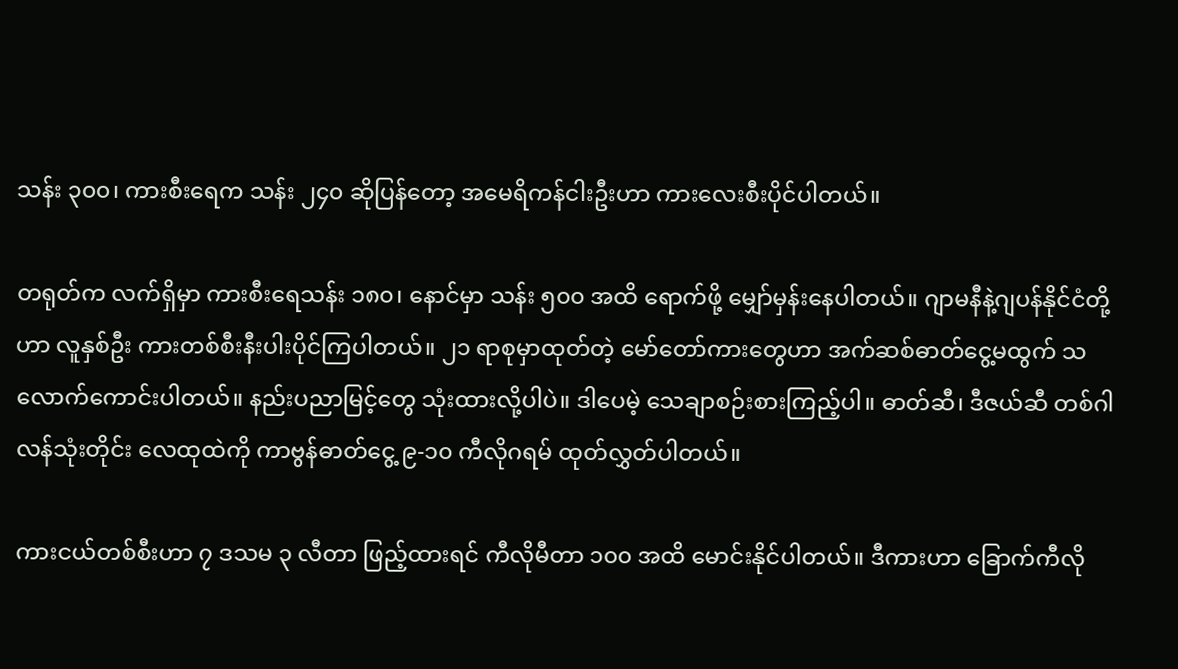သန်း ၃၀၀၊ ကားစီးရေက သန်း ၂၄၀ ဆိုပြန်တော့ အမေရိကန်ငါးဦးဟာ ကားလေးစီးပိုင်ပါတယ်။

တရုတ်က လက်ရှိမှာ ကားစီးရေသန်း ၁၈၀၊ နောင်မှာ သန်း ၅၀၀ အထိ ရောက်ဖို့ မျှော်မှန်းနေပါတယ်။ ဂျာမနီနဲ့ဂျပန်နိုင်ငံတို့ဟာ လူနှစ်ဦး ကားတစ်စီးနီးပါးပိုင်ကြပါတယ်။ ၂၁ ရာစုမှာထုတ်တဲ့ မော်တော်ကားတွေဟာ အက်ဆစ်ဓာတ်ငွေ့မထွက် သလောက်ကောင်းပါတယ်။ နည်းပညာမြင့်တွေ သုံးထားလို့ပါပဲ။ ဒါပေမဲ့ သေချာစဉ်းစားကြည့်ပါ။ ဓာတ်ဆီ၊ ဒီဇယ်ဆီ တစ်ဂါလန်သုံးတိုင်း လေထုထဲကို ကာဗွန်ဓာတ်ငွေ့ ၉-၁၀ ကီလိုဂရမ် ထုတ်လွှတ်ပါတယ်။

ကားငယ်တစ်စီးဟာ ၇ ဒသမ ၃ လီတာ ဖြည့်ထားရင် ကီလိုမီတာ ၁၀၀ အထိ မောင်းနိုင်ပါတယ်။ ဒီကားဟာ ခြောက်ကီလို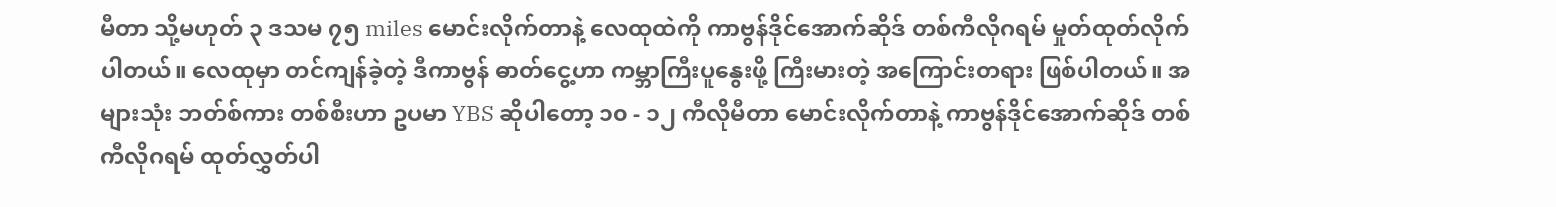မီတာ သို့မဟုတ် ၃ ဒသမ ၇၅ miles မောင်းလိုက်တာနဲ့ လေထုထဲကို ကာဗွန်ဒိုင်အောက်ဆိုဒ် တစ်ကီလိုဂရမ် မှုတ်ထုတ်လိုက်ပါတယ်။ လေထုမှာ တင်ကျန်ခဲ့တဲ့ ဒီကာဗွန် ဓာတ်ငွေ့ဟာ ကမ္ဘာကြီးပူနွေးဖို့ ကြီးမားတဲ့ အကြောင်းတရား ဖြစ်ပါတယ်။ အများသုံး ဘတ်စ်ကား တစ်စီးဟာ ဥပမာ YBS ဆိုပါတော့ ၁၀ - ၁၂ ကီလိုမီတာ မောင်းလိုက်တာနဲ့ ကာဗွန်ဒိုင်အောက်ဆိုဒ် တစ်ကီလိုဂရမ် ထုတ်လွှတ်ပါ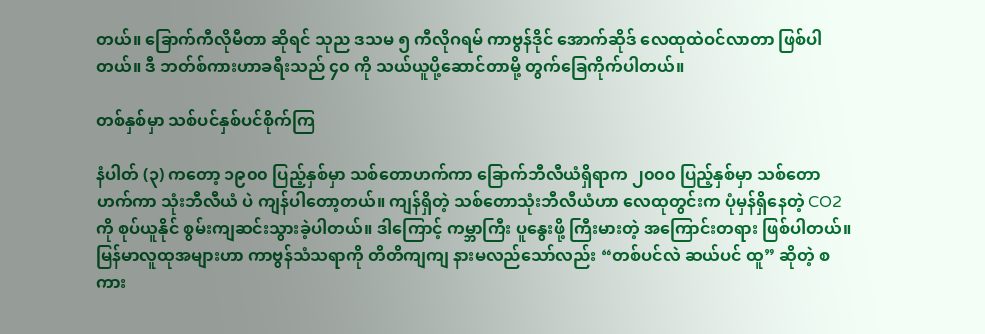တယ်။ ခြောက်ကီလိုမီတာ ဆိုရင် သုည ဒသမ ၅ ကီလိုဂရမ် ကာဗွန်ဒိုင် အောက်ဆိုဒ် လေထုထဲဝင်လာတာ ဖြစ်ပါတယ်။ ဒီ ဘတ်စ်ကားဟာခရီးသည် ၄၀ ကို သယ်ယူပို့ဆောင်တာမို့ တွက်ခြေကိုက်ပါတယ်။

တစ်နှစ်မှာ သစ်ပင်နှစ်ပင်စိုက်ကြ

နံပါတ် (၃) ကတော့ ၁၉၀၀ ပြည့်နှစ်မှာ သစ်တောဟက်ကာ ခြောက်ဘီလီယံရှိရာက ၂၀၀၀ ပြည့်နှစ်မှာ သစ်တော ဟက်ကာ သုံးဘီလီယံ ပဲ ကျန်ပါတော့တယ်။ ကျန်ရှိတဲ့ သစ်တောသုံးဘီလီယံဟာ လေထုတွင်းက ပုံမှန်ရှိနေတဲ့ CO2 ကို စုပ်ယူနိုင် စွမ်းကျဆင်းသွားခဲ့ပါတယ်။ ဒါကြောင့် ကမ္ဘာကြီး ပူနွေးဖို့ ကြီးမားတဲ့ အကြောင်းတရား ဖြစ်ပါတယ်။ မြန်မာလူထုအများဟာ ကာဗွန်သံသရာကို တိတိကျကျ နားမလည်သော်လည်း “တစ်ပင်လဲ ဆယ်ပင် ထူ” ဆိုတဲ့ စကား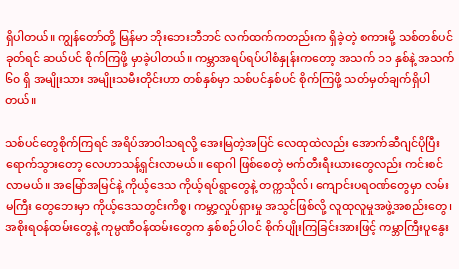ရှိပါတယ်။ ကျွန်တော်တို့ မြန်မာ ဘိုးဘေးဘီဘင် လက်ထက်ကတည်းက ရှိခဲ့တဲ့ စကားမို့ သစ်တစ်ပင်ခုတ်ရင် ဆယ်ပင် စိုက်ကြဖို့ မှာခဲ့ပါတယ်။ ကမ္ဘာအရပ်ရပ်ပါစံနှုန်းကတော့ အသက် ၁၁ နှစ်နဲ့ အသက် ၆၀ ရှိ အမျိုးသား အမျိုးသမီးတိုင်းဟာ တစ်နှစ်မှာ သစ်ပင်နှစ်ပင် စိုက်ကြဖို့ သတ်မှတ်ချက်ရှိပါတယ်။

သစ်ပင်တွေစိုက်ကြရင် အရိပ်အာဝါသရလို့ အေးမြတဲ့အပြင် လေထုထဲလည်း အောက်ဆီဂျင်ပိုပြီး ရောက်သွားတော့ လေဟာသန့်ရှင်းလာမယ်။ ရောဂါ ဖြစ်စေတဲ့ ဗက်တီးရီးယားတွေလည်း ကင်းစင်လာမယ်။ အမြော်အမြင်နဲ့ ကိုယ့်ဒေသ ကိုယ့်ရပ်ရွာတွေနဲ့ တက္ကသိုလ်၊ ကျောင်းပရဝဏ်တွေမှာ လမ်းမကြီး တွေဘေးမှာ ကိုယ့်ဒေသတွင်းကိစ္စ၊ ကမ္ဘာ့လှုပ်ရှားမှု အသွင်ဖြစ်လို့ လူထုလူမှုအဖွဲ့အစည်းတွေ၊ အစိုးရဝန်ထမ်းတွေနဲ့ ကုမ္ပဏီဝန်ထမ်းတွေက နှစ်စဉ်ပါဝင် စိုက်ပျိုးကြခြင်းအားဖြင့် ကမ္ဘာကြီးပူနွေး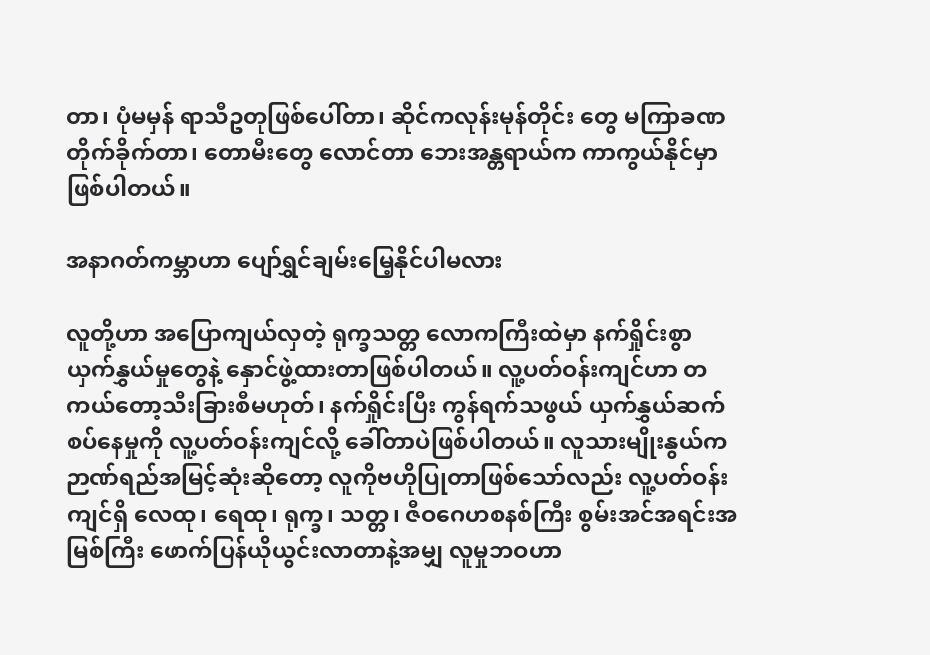တာ၊ ပုံမမှန် ရာသီဥတုဖြစ်ပေါ်တာ၊ ဆိုင်ကလုန်းမုန်တိုင်း တွေ မကြာခဏတိုက်ခိုက်တာ၊ တောမီးတွေ လောင်တာ ဘေးအန္တရာယ်က ကာကွယ်နိုင်မှာ ဖြစ်ပါတယ်။

အနာဂတ်ကမ္ဘာဟာ ပျော်ရွှင်ချမ်းမြေ့နိုင်ပါမလား

လူတို့ဟာ အပြောကျယ်လှတဲ့ ရုက္ခသတ္တ လောကကြီးထဲမှာ နက်ရှိုင်းစွာ ယှက်နွှယ်မှုတွေနဲ့ နှောင်ဖွဲ့ထားတာဖြစ်ပါတယ်။ လူ့ပတ်ဝန်းကျင်ဟာ တကယ်တော့သီးခြားစီမဟုတ်၊ နက်ရှိုင်းပြီး ကွန်ရက်သဖွယ် ယှက်နွှယ်ဆက်စပ်နေမှုကို လူ့ပတ်ဝန်းကျင်လို့ ခေါ်တာပဲဖြစ်ပါတယ်။ လူသားမျိုးနွယ်က ဉာဏ်ရည်အမြင့်ဆုံးဆိုတော့ လူကိုဗဟိုပြုတာဖြစ်သော်လည်း လူ့ပတ်ဝန်းကျင်ရှိ လေထု၊ ရေထု၊ ရုက္ခ၊ သတ္တ၊ ဇီဝဂေဟစနစ်ကြီး စွမ်းအင်အရင်းအမြစ်ကြီး ဖောက်ပြန်ယိုယွင်းလာတာနဲ့အမျှ လူမှုဘဝဟာ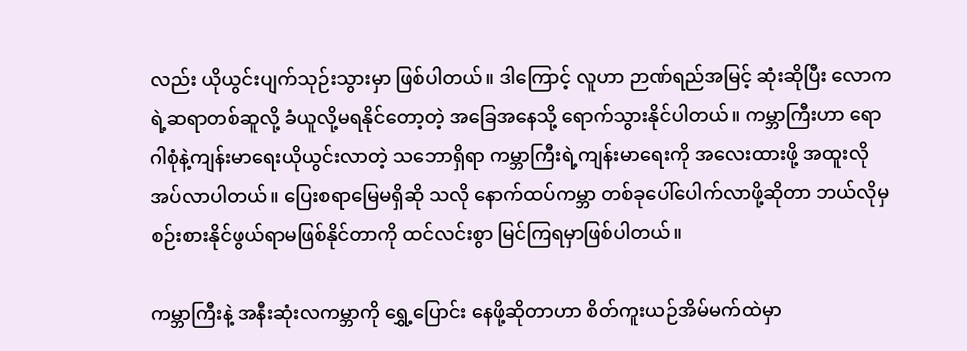လည်း ယိုယွင်းပျက်သုဉ်းသွားမှာ ဖြစ်ပါတယ်။ ဒါကြောင့် လူဟာ ဉာဏ်ရည်အမြင့် ဆုံးဆိုပြီး လောကရဲ့ဆရာတစ်ဆူလို့ ခံယူလို့မရနိုင်တော့တဲ့ အခြေအနေသို့ ရောက်သွားနိုင်ပါတယ်။ ကမ္ဘာကြီးဟာ ရောဂါစုံနဲ့ကျန်းမာရေးယိုယွင်းလာတဲ့ သဘောရှိရာ ကမ္ဘာကြီးရဲ့ကျန်းမာရေးကို အလေးထားဖို့ အထူးလိုအပ်လာပါတယ်။ ပြေးစရာမြေမရှိဆို သလို နောက်ထပ်ကမ္ဘာ တစ်ခုပေါ်ပေါက်လာဖို့ဆိုတာ ဘယ်လိုမှ စဉ်းစားနိုင်ဖွယ်ရာမဖြစ်နိုင်တာကို ထင်လင်းစွာ မြင်ကြရမှာဖြစ်ပါတယ်။

ကမ္ဘာကြီးနဲ့ အနီးဆုံးလကမ္ဘာကို ရွှေ့ပြောင်း နေဖို့ဆိုတာဟာ စိတ်ကူးယဉ်အိမ်မက်ထဲမှာ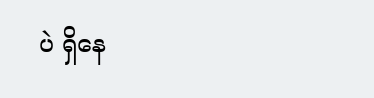ပဲ ရှိနေ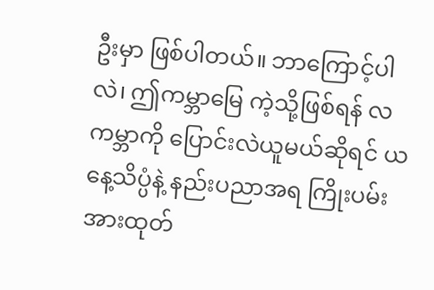ဦးမှာ ဖြစ်ပါတယ်။ ဘာကြောင့်ပါလဲ၊ ဤကမ္ဘာမြေ ကဲ့သို့ဖြစ်ရန် လကမ္ဘာကို ပြောင်းလဲယူမယ်ဆိုရင် ယနေ့သိပ္ပံနဲ့ နည်းပညာအရ ကြိုးပမ်းအားထုတ်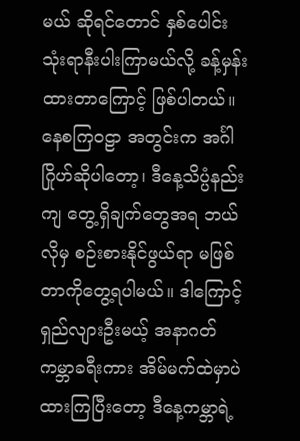မယ် ဆိုရင်တောင် နှစ်ပေါင်းသုံးရာနီးပါးကြာမယ်လို့ ခန့်မှန်းထားတာကြောင့် ဖြစ်ပါတယ်။ နေစကြဝဠာ အတွင်းက အင်္ဂါဂြိုဟ်ဆိုပါတော့၊ ဒီနေ့သိပ္ပံနည်းကျ တွေ့ရှိချက်တွေအရ ဘယ်လိုမှ စဉ်းစားနိုင်ဖွယ်ရာ မဖြစ်တာကိုတွေ့ရပါမယ်။ ဒါကြောင့် ရှည်လျားဦးမယ့် အနာဂတ်ကမ္ဘာခရီးကား အိမ်မက်ထဲမှာပဲ ထားကြပြီးတော့ ဒီနေ့ကမ္ဘာရဲ့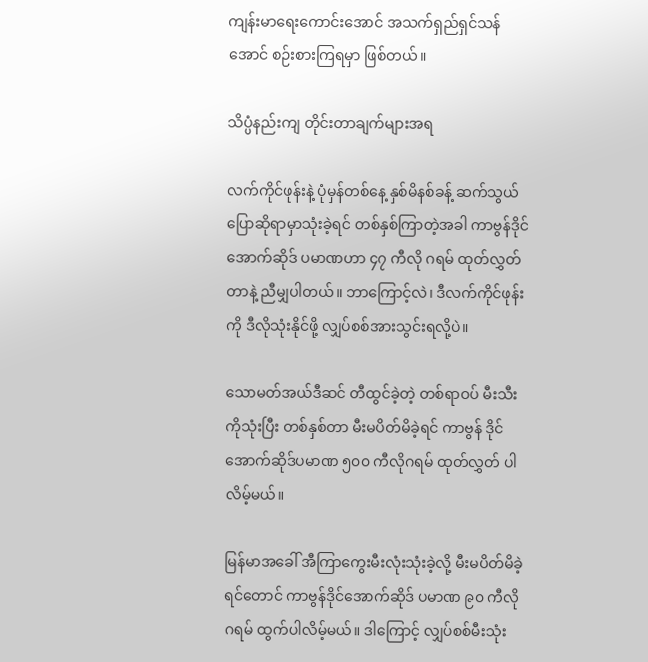ကျန်းမာရေးကောင်းအောင် အသက်ရှည်ရှင်သန်အောင် စဉ်းစားကြရမှာ ဖြစ်တယ်။

သိပ္ပံနည်းကျ တိုင်းတာချက်များအရ

လက်ကိုင်ဖုန်းနဲ့ ပုံမှန်တစ်နေ့ နှစ်မိနစ်ခန့် ဆက်သွယ်ပြောဆိုရာမှာသုံးခဲ့ရင် တစ်နှစ်ကြာတဲ့အခါ ကာဗွန်ဒိုင်အောက်ဆိုဒ် ပမာဏဟာ ၄၇ ကီလို ဂရမ် ထုတ်လွှတ်တာနဲ့ ညီမျှပါတယ်။ ဘာကြောင့်လဲ၊ ဒီလက်ကိုင်ဖုန်းကို ဒီလိုသုံးနိုင်ဖို့ လျှပ်စစ်အားသွင်းရလို့ပဲ။

သောမတ်အယ်ဒီဆင် တီထွင်ခဲ့တဲ့ တစ်ရာဝပ် မီးသီးကိုသုံးပြီး တစ်နှစ်တာ မီးမပိတ်မိခဲ့ရင် ကာဗွန် ဒိုင်အောက်ဆိုဒ်ပမာဏ ၅၀၀ ကီလိုဂရမ် ထုတ်လွှတ် ပါလိမ့်မယ်။

မြန်မာအခေါ် အီကြာကွေးမီးလုံးသုံးခဲ့လို့ မီးမပိတ်မိခဲ့ရင်တောင် ကာဗွန်ဒိုင်အောက်ဆိုဒ် ပမာဏ ၉၀ ကီလိုဂရမ် ထွက်ပါလိမ့်မယ်။ ဒါကြောင့် လျှပ်စစ်မီးသုံး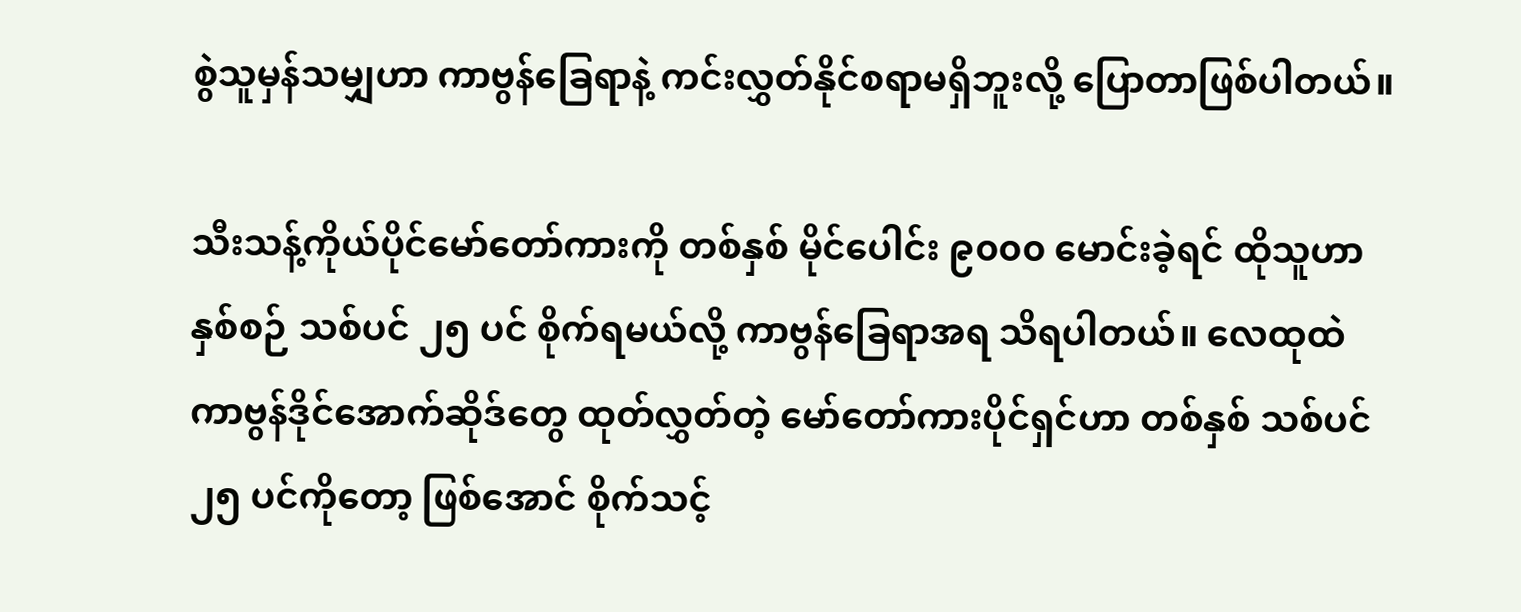စွဲသူမှန်သမျှဟာ ကာဗွန်ခြေရာနဲ့ ကင်းလွှတ်နိုင်စရာမရှိဘူးလို့ ပြောတာဖြစ်ပါတယ်။

သီးသန့်ကိုယ်ပိုင်မော်တော်ကားကို တစ်နှစ် မိုင်ပေါင်း ၉၀၀၀ မောင်းခဲ့ရင် ထိုသူဟာ နှစ်စဉ် သစ်ပင် ၂၅ ပင် စိုက်ရမယ်လို့ ကာဗွန်ခြေရာအရ သိရပါတယ်။ လေထုထဲ ကာဗွန်ဒိုင်အောက်ဆိုဒ်တွေ ထုတ်လွှတ်တဲ့ မော်တော်ကားပိုင်ရှင်ဟာ တစ်နှစ် သစ်ပင် ၂၅ ပင်ကိုတော့ ဖြစ်အောင် စိုက်သင့်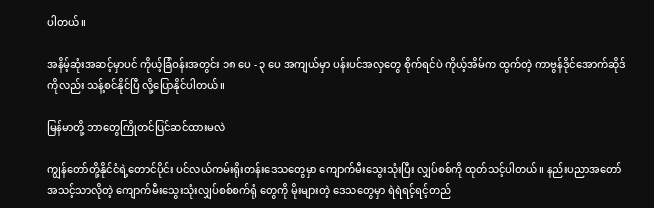ပါတယ်။

အနိမ့်ဆုံးအဆင့်မှာပင် ကိုယ့်ခြံဝန်းအတွင်း ၁၈ ပေ - ၃ ပေ အကျယ်မှာ ပန်းပင်အလှတွေ စိုက်ရင်ပဲ ကိုယ့်အိမ်က ထွက်တဲ့ ကာဗွန်ဒိုင်အောက်ဆိုဒ်ကိုလည်း သန့်စင်နိုင်ပြီ လို့ပြောနိုင်ပါတယ်။

မြန်မာတို့ ဘာတွေကြိုတင်ပြင်ဆင်ထားမလဲ

ကျွန်တော်တို့နိုင်ငံရဲ့တောင်ပိုင်း ပင်လယ်ကမ်းရိုးတန်းဒေသတွေမှာ ကျောက်မီးသွေးသုံးပြီး လျှပ်စစ်ကို ထုတ်သင့်ပါတယ်။ နည်းပညာအတော် အသင့်သာလိုတဲ့ ကျောက်မီးသွေးသုံးလျှပ်စစ်စက်ရုံ တွေကို မိုးများတဲ့ ဒေသတွေမှာ ရဲရဲရင့်ရင့်တည်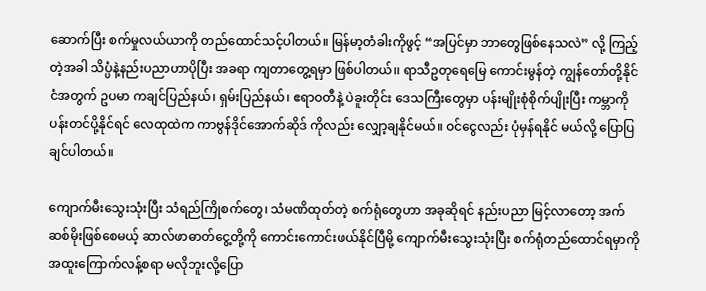ဆောက်ပြီး စက်မှုလယ်ယာကို တည်ထောင်သင့်ပါတယ်။ မြန်မာ့တံခါးကိုဖွင့် “အပြင်မှာ ဘာတွေဖြစ်နေသလဲ” လို့ ကြည့်တဲ့အခါ သိပ္ပံနဲ့နည်းပညာဟာပိုပြီး အခရာ ကျတာတွေ့ရမှာ ဖြစ်ပါတယ်၊၊ ရာသီဥတုရေမြေ ကောင်းမွန်တဲ့ ကျွန်တော်တို့နိုင်ငံအတွက် ဥပမာ ကချင်ပြည်နယ်၊ ရှမ်းပြည်နယ်၊ ဧရာဝတီနဲ့ ပဲခူးတိုင်း ဒေသကြီးတွေမှာ ပန်းမျိုးစုံစိုက်ပျိုးပြီး ကမ္ဘာကို ပန်းတင်ပို့နိုင်ရင် လေထုထဲက ကာဗွန်ဒိုင်အောက်ဆိုဒ် ကိုလည်း လျှော့ချနိုင်မယ်။ ဝင်ငွေလည်း ပုံမှန်ရနိုင် မယ်လို့ ပြောပြချင်ပါတယ်။

ကျောက်မီးသွေးသုံးပြီး သံရည်ကြိုစက်တွေ၊ သံမဏိထုတ်တဲ့ စက်ရုံတွေဟာ အခုဆိုရင် နည်းပညာ မြင့်လာတော့ အက်ဆစ်မိုးဖြစ်စေမယ့် ဆာလ်ဖာဓာတ်ငွေ့တို့ကို ကောင်းကောင်းဖယ်နိုင်ပြီမို့ ကျောက်မီးသွေးသုံးပြီး စက်ရုံတည်ထောင်ရမှာကို အထူးကြောက်လန့်စရာ မလိုဘူးလို့ပြော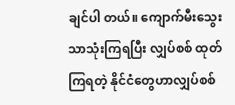ချင်ပါ တယ်။ ကျောက်မီးသွေးသာသုံးကြရပြီး လျှပ်စစ် ထုတ်ကြရတဲ့ နိုင်ငံတွေဟာလျှပ်စစ်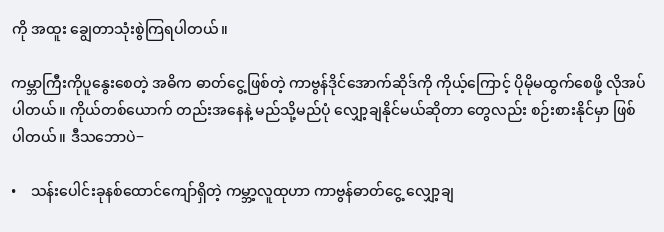ကို အထူး ချွေတာသုံးစွဲကြရပါတယ်။

ကမ္ဘာကြီးကိုပူနွေးစေတဲ့ အဓိက ဓာတ်ငွေ့ဖြစ်တဲ့ ကာဗွန်ဒိုင်အောက်ဆိုဒ်ကို ကိုယ့်ကြောင့် ပိုမိုမထွက်စေဖို့ လိုအပ်ပါတယ်။ ကိုယ်တစ်ယောက် တည်းအနေနဲ့ မည်သို့မည်ပုံ လျှော့ချနိုင်မယ်ဆိုတာ တွေလည်း စဉ်းစားနိုင်မှာ ဖြစ်ပါတယ်။ ဒီသဘောပဲ−

•    သန်းပေါင်းခုနစ်ထောင်ကျော်ရှိတဲ့ ကမ္ဘာ့လူထုဟာ ကာဗွန်ဓာတ်ငွေ့ လျှော့ချ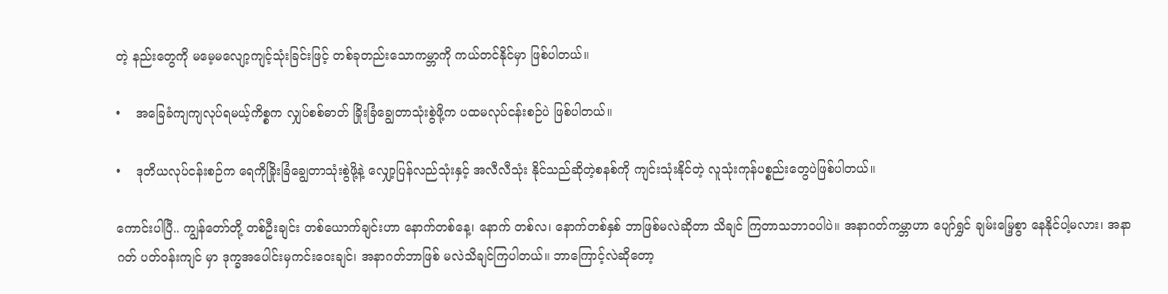တဲ့ နည်းတွေကို မမေ့မလျော့ကျင့်သုံးခြင်းဖြင့် တစ်ခုတည်းသောကမ္ဘာကို ကယ်တင်နိုင်မှာ ဖြစ်ပါတယ်။

•    အခြေခံကျကျလုပ်ရမယ့်ကိစ္စက လျှပ်စစ်ဓာတ် ခြိုးခြံချွေတာသုံးစွဲဖို့က ပထမလုပ်ငန်းစဉ်ပဲ ဖြစ်ပါတယ်။

•    ဒုတိယလုပ်ငန်းစဉ်က ရေကိုခြိုးခြံချွေတာသုံးစွဲဖို့နဲ့ လျှော့ပြန်လည်သုံးနှင့် အလီလီသုံး နိုင်သည်ဆိုတဲ့စနစ်ကို ကျင်းသုံးနိုင်တဲ့ လူသုံးကုန်ပစ္စည်းတွေပဲဖြစ်ပါတယ်။

ကောင်းပါပြီ.. ကျွန်တော်တို့ တစ်ဦးချင်း တစ်ယောက်ချင်းဟာ နောက်တစ်နေ့၊ နောက် တစ်လ၊ နောက်တစ်နှစ် ဘာဖြစ်မလဲဆိုတာ သိချင် ကြတာသဘာဝပါပဲ။ အနာဂတ်ကမ္ဘာဟာ ပျော်ရွှင် ချမ်းမြေ့စွာ နေနိုင်ပါ့မလား၊ အနာဂတ် ပတ်ဝန်းကျင် မှာ ဒုက္ခအပေါင်းမှကင်းဝေးချင်၊ အနာဂတ်ဘာဖြစ် မလဲသိချင်ကြပါတယ်။ ဘာကြောင့်လဲဆိုတော့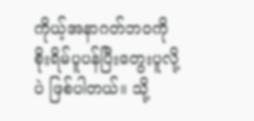ကိုယ့်အနာဂတ်ဘဝကို စိုးရိမ်ပူပန်ပြီးတွေးပူလို့ပဲ ဖြစ်ပါတယ်။ သို့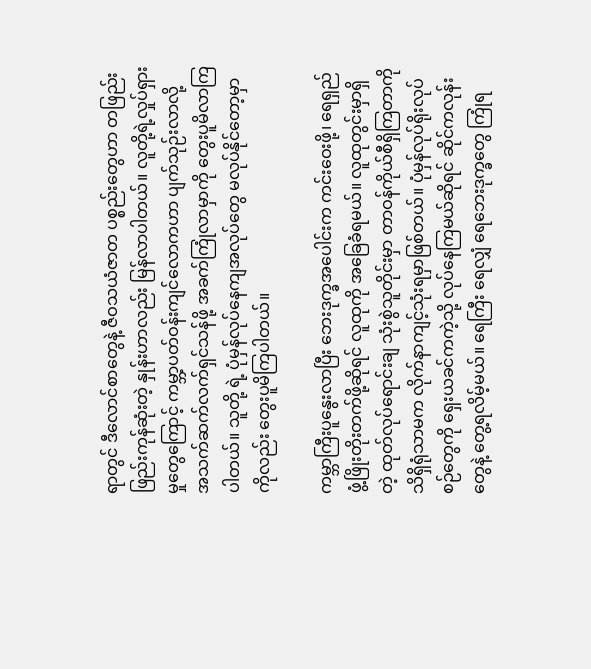ရာတွင် ဒီလောင်စာတွေနဲ့ ဇီဝသယံဇာတ ပစ္စည်းတွေဟာ တဖြည်းဖြည်းကုန်ဆုံးတဲ့ နှုန်းဟာလည်း မြန်လာပါတယ်။ လူတို့ရဲ့လှုပ်ရှားမှုတွေကြောင့် ကမ္ဘာ့ပတ်ဝန်းကျင်လောကဟာ ပျက်သုဉ်းလာလို့ အသက်ဆက်လက်ရှင်သန်ဖို့ အခက်ကြုံလာမှာကို တွေးပူမိလာကြပါတယ်။ သူတို့ ရဲ့ ပုံမှန်လုပ်နေကျအလုပ်တွေ မလုပ်နိုင်တော့မှာ ကိုလည်း တွေးပူမိကြပါတယ်။

ကမ္ဘာကြီးပူနွေးလာပြီး ဘေးဒုက္ခအပေါင်းက ကင်းဝေးဖို့၊ ရေရှည်ဖွံ့ဖြိုးတိုးတက်ဖို့ဆိုရင် လူထုကို အခြေခံရမယ်။ လူထုတွင်းမှာရှိတဲ့ ထုတ်လုပ်ရောင်းချ သုံးစွဲသူတိုင်းမှာ တာဝန်ကိုယ်စီရှိကြတာကို သိရှိရုံသာမက လိုက်နာကျင့်သုံးရမှာဖြစ်တယ်။ ပုံမှန်လုပ်ရိုးလုပ်စဉ်တွေကို ရှေးယခင်ကကဲ့သို့ လုပ်နေကြမယ်ဆိုရင် ဆိုင်ကလုန်းတွေနဲ့ တွေ့ရလိမ့်မယ်။ ရေကြီး ရေလျှံ ရေဘေးဒုက္ခတွေ ကြုံရ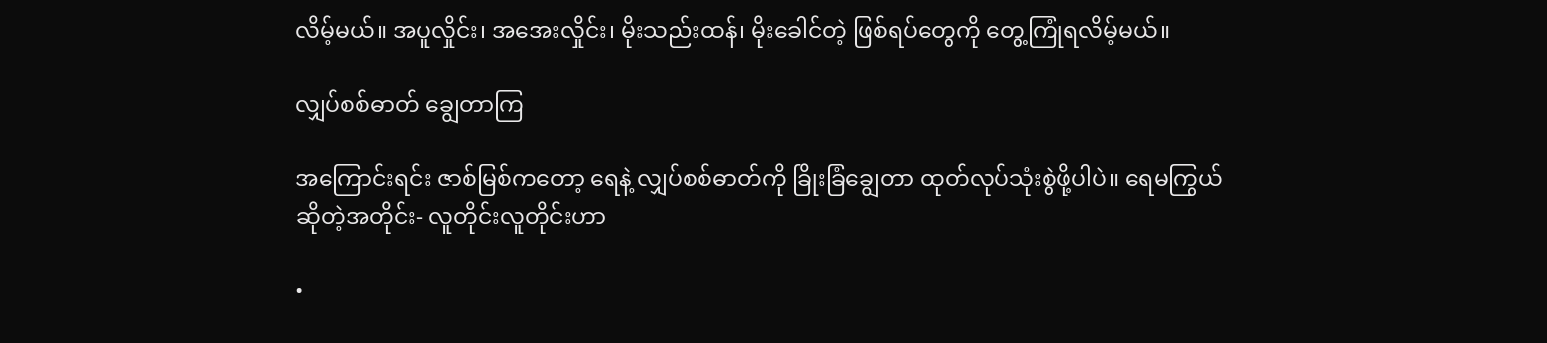လိမ့်မယ်။ အပူလှိုင်း၊ အအေးလှိုင်း၊ မိုးသည်းထန်၊ မိုးခေါင်တဲ့ ဖြစ်ရပ်တွေကို တွေ့ကြုံရလိမ့်မယ်။

လျှပ်စစ်ဓာတ် ချွေတာကြ

အကြောင်းရင်း ဇာစ်မြစ်ကတော့ ရေနဲ့ လျှပ်စစ်ဓာတ်ကို ခြိုးခြံချွေတာ ထုတ်လုပ်သုံးစွဲဖို့ပါပဲ။ ရေမကြွယ်ဆိုတဲ့အတိုင်း- လူတိုင်းလူတိုင်းဟာ

•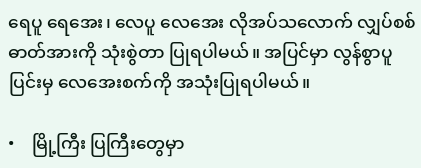ရေပူ ရေအေး၊ လေပူ လေအေး လိုအပ်သလောက် လျှပ်စစ်ဓာတ်အားကို သုံးစွဲတာ ပြုရပါမယ်။ အပြင်မှာ လွန်စွာပူပြင်းမှ လေအေးစက်ကို အသုံးပြုရပါမယ်။

•    မြို့ကြီး ပြကြီးတွေမှာ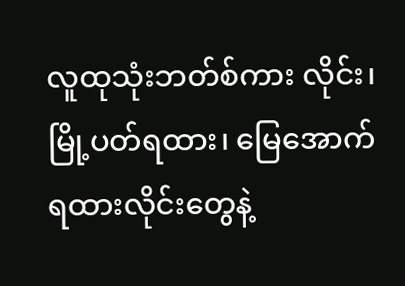လူထုသုံးဘတ်စ်ကား လိုင်း၊ မြို့ပတ်ရထား၊ မြေအောက်ရထားလိုင်းတွေနဲ့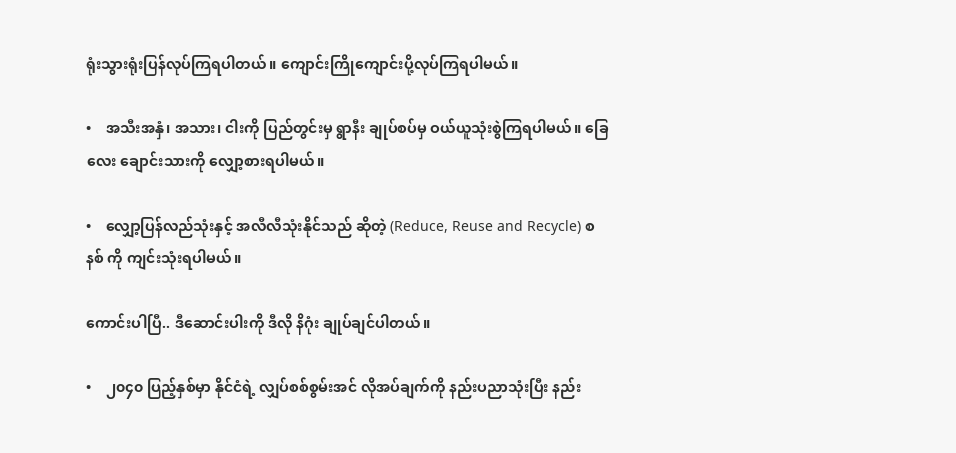ရုံးသွားရုံးပြန်လုပ်ကြရပါတယ်။ ကျောင်းကြိုကျောင်းပို့လုပ်ကြရပါမယ်။

•    အသီးအနှံ၊ အသား၊ ငါးကို ပြည်တွင်းမှ ရွာနီး ချုပ်စပ်မှ ဝယ်ယူသုံးစွဲကြရပါမယ်။ ခြေလေး ချောင်းသားကို လျှော့စားရပါမယ်။

•    လျှော့ပြန်လည်သုံးနှင့် အလီလီသုံးနိုင်သည် ဆိုတဲ့ (Reduce, Reuse and Recycle) စနစ် ကို ကျင်းသုံးရပါမယ်။

ကောင်းပါပြီ.. ဒီဆောင်းပါးကို ဒီလို နိဂုံး ချုပ်ချင်ပါတယ်။

•    ၂၀၄၀ ပြည့်နှစ်မှာ နိုင်ငံရဲ့ လျှပ်စစ်စွမ်းအင် လိုအပ်ချက်ကို နည်းပညာသုံးပြီး နည်း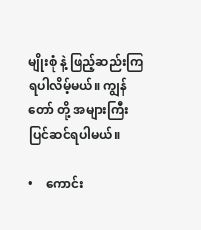မျိုးစုံ နဲ့ ဖြည့်ဆည်းကြရပါလိမ့်မယ်။ ကျွန်တော် တို့ အများကြီး ပြင်ဆင်ရပါမယ်။

•    ကောင်း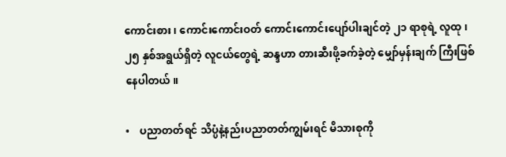ကောင်းစား၊ ကောင်းကောင်းဝတ် ကောင်းကောင်းပျော်ပါးချင်တဲ့ ၂၁ ရာစုရဲ့ လူထု၊ ၂၅ နှစ်အရွယ်ရှိတဲ့ လူငယ်တွေရဲ့ ဆန္ဒဟာ တားဆီးဖို့ခက်ခဲ့တဲ့ မျှော်မှန်းချက် ကြီးဖြစ်နေပါတယ်။

•    ပညာတတ်ရင် သိပ္ပံနဲ့နည်းပညာတတ်ကျွမ်းရင် မိသားစုကို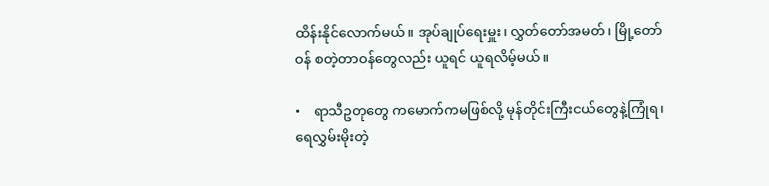ထိန်းနိုင်လောက်မယ်။ အုပ်ချုပ်ရေးမှူး၊ လွှတ်တော်အမတ်၊ မြို့တော်ဝန် စတဲ့တာဝန်တွေလည်း ယူရင် ယူရလိမ့်မယ်။

•    ရာသီဥတုတွေ ကမောက်ကမဖြစ်လို့ မုန်တိုင်းကြီးငယ်တွေနဲ့ကြုံရ၊ ရေလွှမ်းမိုးတဲ့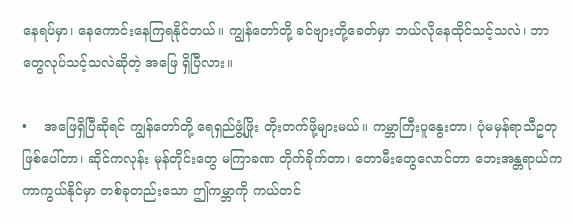နေရပ်မှာ၊ နေကောင်းနေကြရနိုင်တယ်။ ကျွန်တော်တို့ ခင်ဗျားတို့ခေတ်မှာ ဘယ်လိုနေထိုင်သင့်သလဲ၊ ဘာတွေလုပ်သင့်သလဲဆိုတဲ့ အဖြေ ရှိပြီလား။

•    အဖြေရှိပြီဆိုရင် ကျွန်တော်တို့ ရေရှည်ဖွံ့ဖြိုး တိုးတက်ဖို့များမယ်။ ကမ္ဘာကြီးပူနွေးတာ၊ ပုံမမှန်ရာသီဥတုဖြစ်ပေါ်တာ၊ ဆိုင်ကလုန်း မုန်တိုင်းတွေ မကြာခဏ တိုက်ခိုက်တာ၊ တောမီးတွေလောင်တာ ဘေးအန္တရာယ်က ကာကွယ်နိုင်မှာ တစ်ခုတည်းသော ဤကမ္ဘာကို ကယ်တင်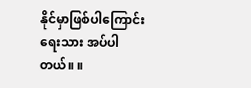နိုင်မှာဖြစ်ပါကြောင်း ရေးသား အပ်ပါတယ်။ ။